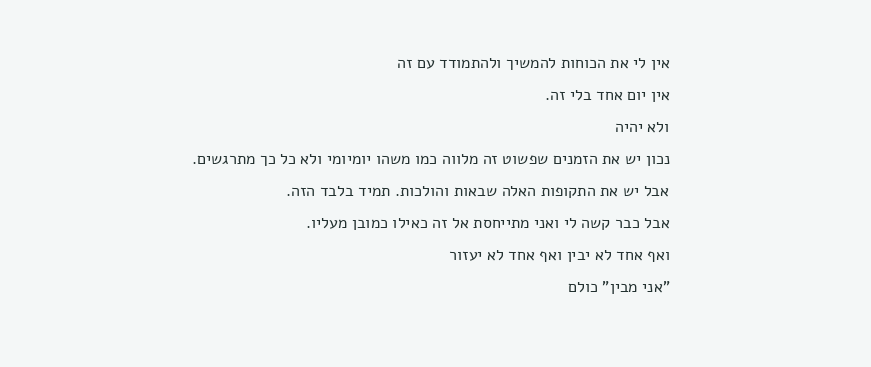אין לי את הכוחות להמשיך ולהתמודד עם זה
אין יום אחד בלי זה.
ולא יהיה
נכון יש את הזמנים שפשוט זה מלווה כמו משהו יומיומי ולא כל כך מתרגשים.
אבל יש את התקופות האלה שבאות והולכות. תמיד בלבד הזה.
אבל כבר קשה לי ואני מתייחסת אל זה כאילו כמובן מעליו.
ואף אחד לא יבין ואף אחד לא יעזור
"אני מבין" כולם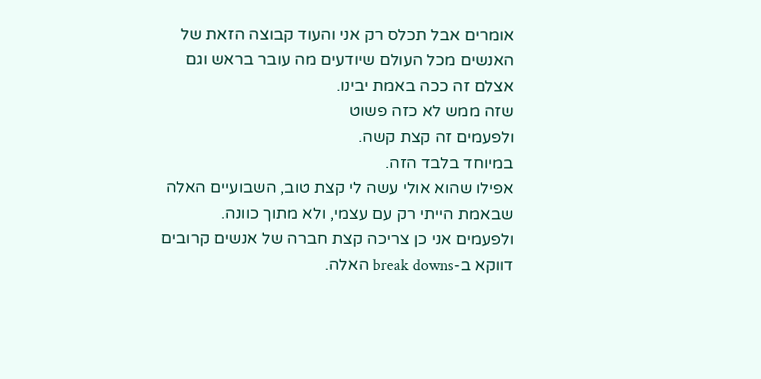אומרים אבל תכלס רק אני והעוד קבוצה הזאת של האנשים מכל העולם שיודעים מה עובר בראש וגם אצלם זה ככה באמת יבינו.
שזה ממש לא כזה פשוט
ולפעמים זה קצת קשה.
במיוחד בלבד הזה.
אפילו שהוא אולי עשה לי קצת טוב, השבועיים האלה שבאמת הייתי רק עם עצמי, ולא מתוך כוונה.
ולפעמים אני כן צריכה קצת חברה של אנשים קרובים דווקא ב-break downs האלה.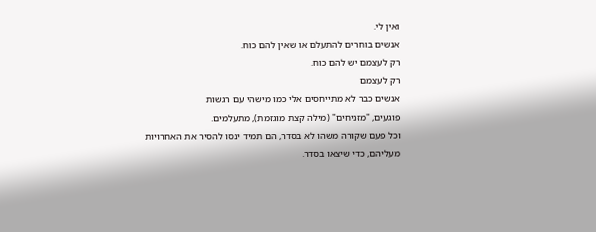ואין לי.
אנשים בוחרים להתעלם או שאין להם כוח.
רק לעצמם יש להם כוח.
רק לעצמם
אנשים כבר לא מתייחסים אלי כמו מישהי עם רגשות
פוגעים, "מזניחים" (מילה קצת מוגזמת), מתעלמים.
וכל פעם שקורה משהו לא בסדר, הם תמיד ינסו להסיר את האחרויות מעליהם, כדי שיצאו בסדר.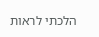הלכתי לראות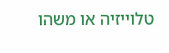טלוייזיה או משהו